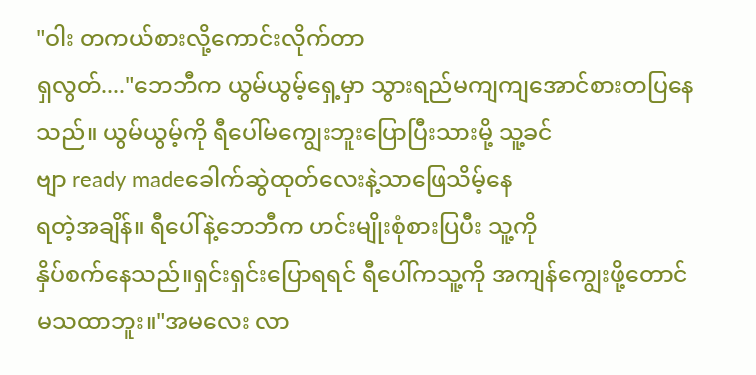"ဝါး တကယ်စားလို့ကောင်းလိုက်တာ
ရှလွတ်...."ဘေဘီက ယွမ်ယွမ့်ရှေ့မှာ သွားရည်မကျကျအောင်စားတပြနေ
သည်။ ယွမ်ယွမ့်ကို ရီပေါ်မကျွေးဘူးပြောပြီးသားမို့ သူ့ခင်
ဗျာ ready madeခေါက်ဆွဲထုတ်လေးနဲ့သာဖြေသိမ့်နေ
ရတဲ့အချိန်။ ရီပေါ်နဲ့ဘေဘီက ဟင်းမျိုးစုံစားပြပီး သူ့ကို
နှိပ်စက်နေသည်။ရှင်းရှင်းပြောရရင် ရီပေါ်ကသူ့ကို အကျန်ကျွေးဖို့တောင်
မသထာဘူး။"အမလေး လာ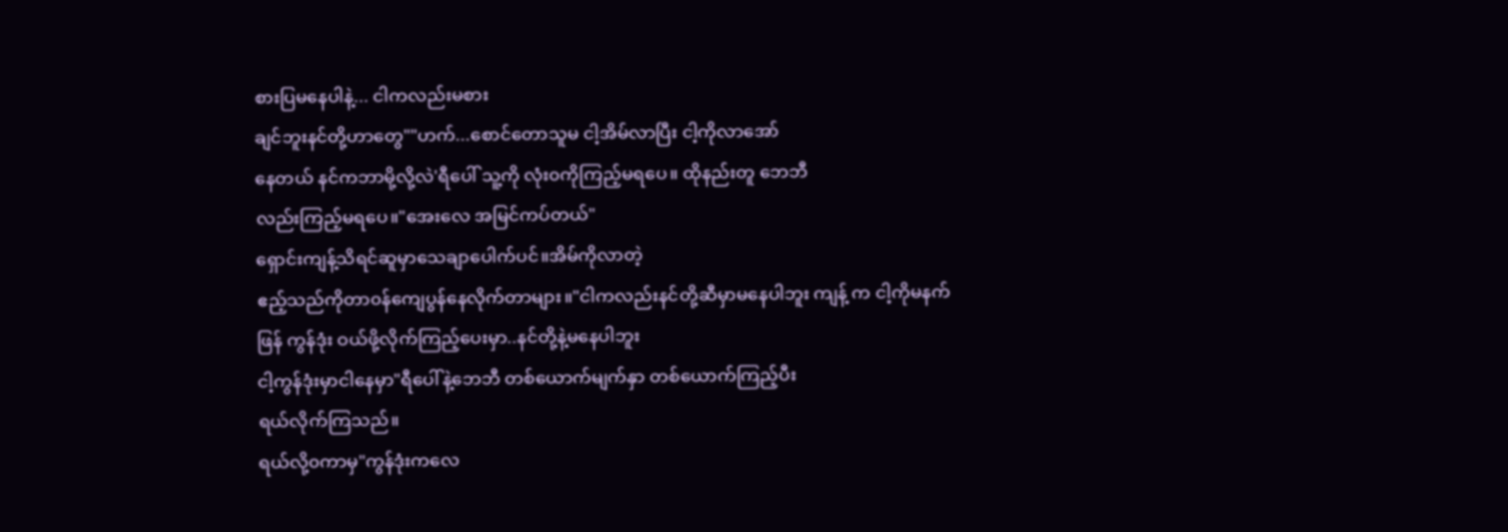စားပြမနေပါနဲ့... ငါကလည်းမစား
ချင်ဘူးနင်တို့ဟာတွေ""ဟက်...စောင်တောသူမ ငါ့အိမ်လာပြီး ငါ့ကိုလာအော်
နေတယ် နင်ကဘာမို့လို့လဲ'ရီပေါ် သူ့ကို လုံး၀ကိုကြည့်မရပေ။ ထိုနည်းတူ ဘေဘီ
လည်းကြည့်မရပေ။"အေးလေ အမြင်ကပ်တယ်"
ရှောင်းကျန့်သိရင်ဆူမှာသေချာပေါက်ပင်။အိမ်ကိုလာတဲ့
ဧည့်သည်ကိုတာ၀န်ကျေပွန်နေလိုက်တာများ။"ငါကလည်းနင်တို့ဆီမှာမနေပါဘူး ကျန့် က ငါ့ကိုမနက်
ဖြန် ကွန်ဒုံး ဝယ်ဖို့လိုက်ကြည့်ပေးမှာ..နင်တို့နဲ့မနေပါဘူး
ငါ့ကွန်ဒုံးမှာငါနေမှာ"ရီပေါ်နဲ့ဘေဘီ တစ်ယောက်မျက်နှာ တစ်ယောက်ကြည့်ပီး
ရယ်လိုက်ကြသည်။
ရယ်လို့၀ကာမှ"ကွန်ဒုံးကလေ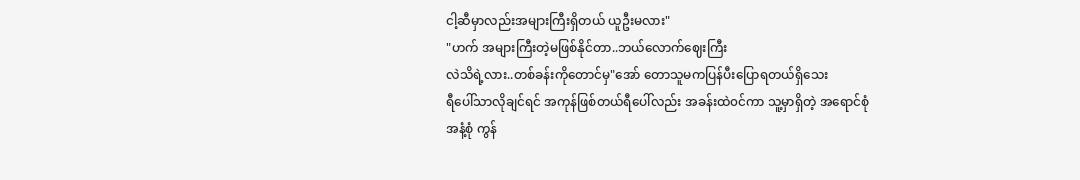ငါ့ဆီမှာလည်းအများကြီးရှိတယ် ယူဦးမလား"
"ဟက် အများကြီးတဲ့မဖြစ်နိုင်တာ..ဘယ်လောက်ဈေးကြီး
လဲသိရဲ့လား..တစ်ခန်းကိုတောင်မှ"အော် တောသူမကပြန်ပီးပြောရတယ်ရှိသေး
ရီပေါ်သာလိုချင်ရင် အကုန်ဖြစ်တယ်ရီပေါ်လည်း အခန်းထဲ၀င်ကာ သူ့မှာရှိတဲ့ အရောင်စုံ
အနံ့စုံ ကွန်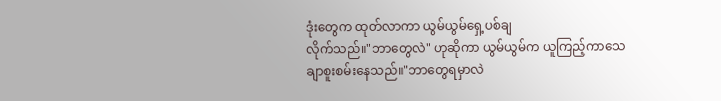ဒုံးတွေက ထုတ်လာကာ ယွမ်ယွမ်ရှေ့ပစ်ချ
လိုက်သည်။"ဘာတွေလဲ" ဟုဆိုကာ ယွမ်ယွမ်က ယူကြည့်ကာသေ
ချာစူးစမ်းနေသည်။"ဘာတွေရမှာလဲ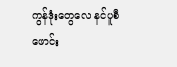ကွန်ဒုံးတွေလေ နင်ပူစီဖောင်း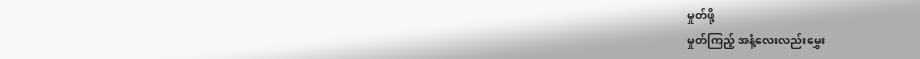မှုတ်ဖို့
မှုတ်ကြည့် အနံ့လေးလည်းမွှေး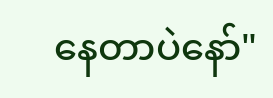နေတာပဲနော်"